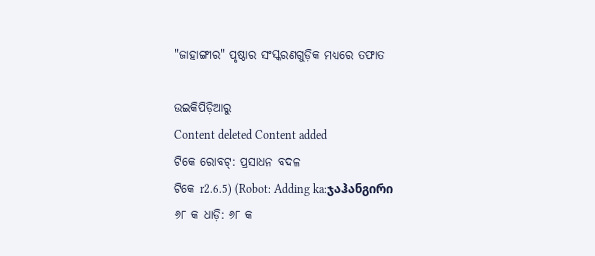"ଜାହାଙ୍ଗୀର" ପୃଷ୍ଠାର ସଂସ୍କରଣ‌ଗୁଡ଼ିକ ମଧ୍ୟରେ ତଫାତ

ଉଇକିପିଡ଼ିଆ‌ରୁ
Content deleted Content added
ଟିକେ ରୋବଟ୍‌: ପ୍ରସାଧନ ବଦଳ
ଟିକେ r2.6.5) (Robot: Adding ka:ჯაჰანგირი
୬୮ କ ଧାଡ଼ି: ୬୮ କ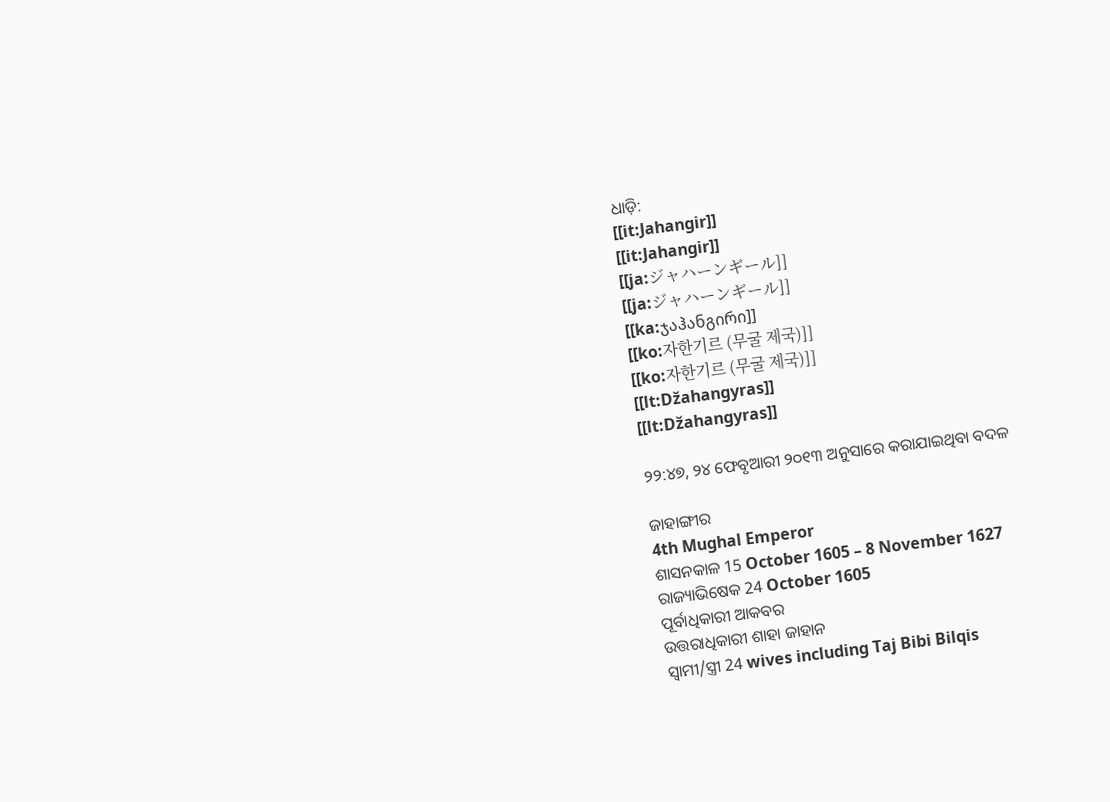ଧାଡ଼ି:
[[it:Jahangir]]
[[it:Jahangir]]
[[ja:ジャハーンギール]]
[[ja:ジャハーンギール]]
[[ka:ჯაჰანგირი]]
[[ko:자한기르 (무굴 제국)]]
[[ko:자한기르 (무굴 제국)]]
[[lt:Džahangyras]]
[[lt:Džahangyras]]

୨୨:୪୭, ୨୪ ଫେବୃଆରୀ ୨୦୧୩ ଅନୁସାରେ କରାଯାଇଥିବା ବଦଳ

ଜାହାଙ୍ଗୀର
4th Mughal Emperor
ଶାସନକାଳ 15 October 1605 – 8 November 1627
ରାଜ୍ୟାଭିଷେକ 24 October 1605
ପୂର୍ବାଧିକାରୀ ଆକବର
ଉତ୍ତରାଧିକାରୀ ଶାହା ଜାହାନ
ସ୍ୱାମୀ/ସ୍ତ୍ରୀ 24 wives including Taj Bibi Bilqis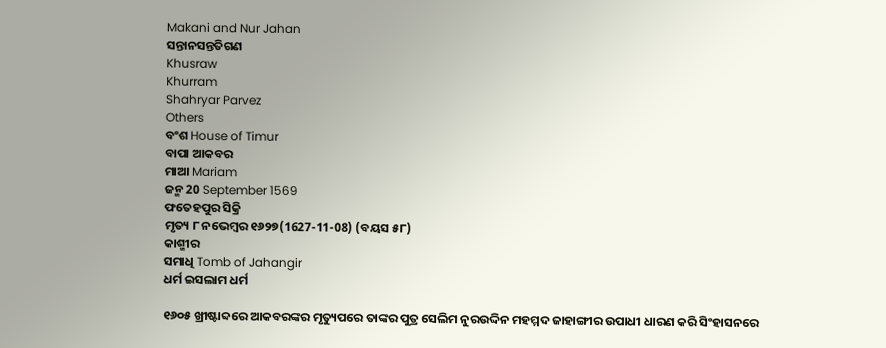Makani and Nur Jahan
ସନ୍ତାନସନ୍ତତିଗଣ
Khusraw
Khurram
Shahryar Parvez
Others
ବଂଶ House of Timur
ବାପା ଆକବର
ମାଆ Mariam
ଜନ୍ମ 20 September 1569
ଫତେହପୁର ସିକ୍ରି
ମୃତ୍ୟ ୮ ନଭେମ୍ବର ୧୬୨୭(1627-11-08) (ବୟସ ୫୮)
କାଶ୍ମୀର
ସମାଧି Tomb of Jahangir
ଧର୍ମ ଇସଲାମ ଧର୍ମ

୧୬୦୫ ଖ୍ରୀଷ୍ଟାବ୍ଦରେ ଆକବରଙ୍କର ମୃତ୍ୟୁପରେ ତାଙ୍କର ପୁତ୍ର ସେଲିମ ନୁରଉଦ୍ଦିନ ମହମ୍ମଦ ଜାହାଙ୍ଗୀର ଉପାଧୀ ଧାରଣ କରି ସିଂହାସନରେ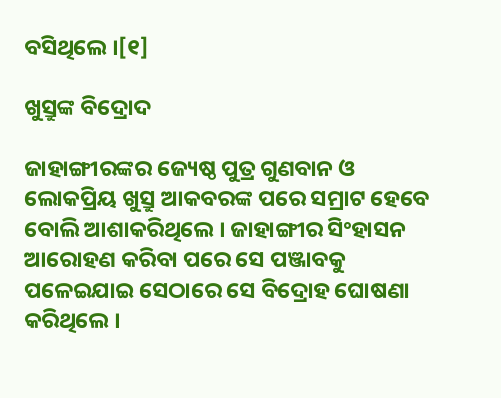ବସିଥିଲେ ।[୧]

ଖୁସ୍ରୁଙ୍କ ବିଦ୍ରୋଦ

ଜାହାଙ୍ଗୀରଙ୍କର ଜ୍ୟେଷ୍ଠ ପୁତ୍ର ଗୁଣବାନ ଓ ଲୋକପ୍ରିୟ ଖୁସ୍ରୁ ଆକବରଙ୍କ ପରେ ସମ୍ରାଟ ହେବେ ବୋଲି ଆଶାକରିଥିଲେ । ଜାହାଙ୍ଗୀର ସିଂହାସନ ଆରୋହଣ କରିବା ପରେ ସେ ପଞ୍ଜାବକୁ ପଳେଇଯାଇ ସେଠାରେ ସେ ବିଦ୍ରୋହ ଘୋଷଣା କରିଥିଲେ ।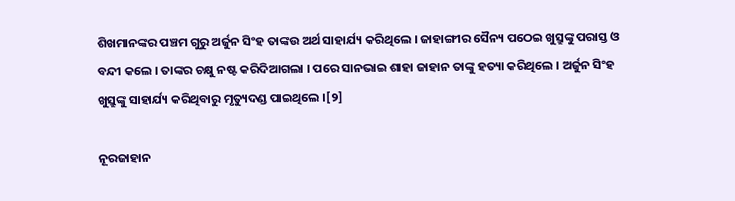ଶିଖମାନଙ୍କର ପଞ୍ଚମ ଗୁରୁ ଅର୍ଜୁନ ସିଂହ ତାଙ୍କଉ ଅର୍ଥ ସାହାର୍ଯ୍ୟ କରିଥିଲେ । ଜାହାଙ୍ଗୀର ସୈନ୍ୟ ପଠେଇ ଖୁସ୍ରୁଙ୍କୁ ପରାସ୍ତ ଓ ବନ୍ଦୀ କଲେ । ତାଙ୍କର ଚକ୍ଷୁ ନଷ୍ଟ କରିଦିଆଗଲା । ପରେ ସାନଭାଇ ଶାହା ଜାହାନ ତାଙ୍କୁ ହତ୍ୟା କରିଥିଲେ । ଅର୍ଜୁନ ସିଂହ ଖୁସ୍ରୁଙ୍କୁ ସାହାର୍ଯ୍ୟ କରିଥିବାରୁ ମୃତ୍ୟୁଦଣ୍ଡ ପାଇଥିଲେ ।[୨]

ନୂରଜାହାନ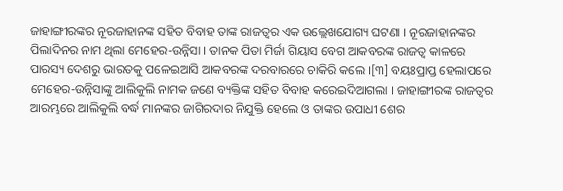ଜାହାଙ୍ଗୀରଙ୍କର ନୂରଜାହାନଙ୍କ ସହିତ ବିବାହ ତାଙ୍କ ରାଜତ୍ଵର ଏକ ଉଲ୍ଲେଖଯୋଗ୍ୟ ଘଟଣା । ନୂରଜାହାନଙ୍କର ପିଲାଦିନର ନାମ ଥିଲା ମେହେର-ଉନ୍ନିସା । ତାନକ ପିତା ମିର୍ଜା ଗିୟାସ ବେଗ ଆକବରଙ୍କ ରାଜତ୍ଵ କାଳରେ ପାରସ୍ୟ ଦେଶରୁ ଭାରତକୁ ପଳେଇଆସି ଆକବରଙ୍କ ଦରବାରରେ ଚାକିରି କଲେ ।[୩] ବୟଃପ୍ରାପ୍ତ ହେଲାପରେ ମେହେର-ଉନ୍ନିସାଙ୍କୁ ଆଲିକୁଲି ନାମକ ଜଣେ ବ୍ୟକ୍ତିଙ୍କ ସହିତ ବିବାହ କରେଇଦିଆଗଲା । ଜାହାଙ୍ଗୀରଙ୍କ ରାଜତ୍ଵର ଆରମ୍ଭରେ ଆଲିକୁଲି ବର୍ଦ୍ଧ ମାନଙ୍କର ଜାଗିରଦାର ନିଯୁକ୍ତି ହେଲେ ଓ ତାଙ୍କର ଉପାଧୀ ଶେର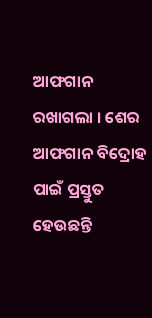ଆଫଗାନ ରଖାଗଲା । ଶେର ଆଫଗାନ ବିଦ୍ରୋହ ପାଇଁ ପ୍ରସ୍ତୁତ ହେଉଛନ୍ତି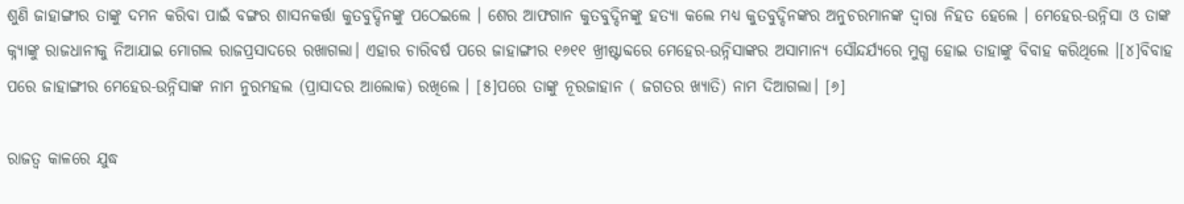ଶୁଣି ଜାହାଙ୍ଗୀର ତାଙ୍କୁ ଦମନ କରିବା ପାଇଁ ବଙ୍ଗର ଶାସନକର୍ତ୍ତା କୁତବୁଦ୍ଦିନଙ୍କୁ ପଠେଇଲେ । ଶେର ଆଫଗାନ କୁତବୁଦ୍ଦିନଙ୍କୁ ହତ୍ୟା କଲେ ମଧ୍ୟ କୁତବୁଦ୍ଦିନଙ୍କର ଅନୁଚରମାନଙ୍କ ଦ୍ଵାରା ନିହତ ହେଲେ । ମେହେର-ଉନ୍ନିସା ଓ ତାଙ୍କ କ୍ନ୍ୟାଙ୍କୁ ରାଜଧାନୀକୁ ନିଆଯାଇ ମୋଗଲ ରାଜପ୍ରସାଦରେ ରଖାଗଲା। ଏହାର ଚାରିବର୍ଷ ପରେ ଜାହାଙ୍ଗୀର ୧୬୧୧ ଖ୍ରୀଷ୍ଟାବ୍ଦରେ ମେହେର-ଉନ୍ନିସାଙ୍କର ଅସାମାନ୍ୟ ସୌନ୍ଦର୍ଯ୍ୟରେ ମୁଗ୍ଧ ହୋଇ ତାହାଙ୍କୁ ବିବାହ କରିଥିଲେ ।[୪]ବିବାହ ପରେ ଜାହାଙ୍ଗୀର ମେହେର-ଉନ୍ନିସାଙ୍କ ନାମ ନୁରମହଲ (ପ୍ରାସାଦର ଆଲୋକ) ରଖିଲେ । [୫]ପରେ ତାଙ୍କୁ ନୂରଜାହାନ ( ଜଗତର ଖ୍ୟାତି) ନାମ ଦିଆଗଲା। [୬]

ରାଜତ୍ଵ କାଳରେ ଯୁଦ୍ଧ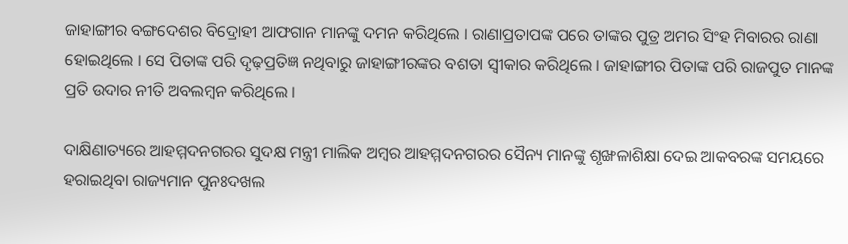ଜାହାଙ୍ଗୀର ବଙ୍ଗଦେଶର ବିଦ୍ରୋହୀ ଆଫଗାନ ମାନଙ୍କୁ ଦମନ କରିଥିଲେ । ରାଣାପ୍ରତାପଙ୍କ ପରେ ତାଙ୍କର ପୁତ୍ର ଅମର ସିଂହ ମିବାରର ରାଣା ହୋଇଥିଲେ । ସେ ପିତାଙ୍କ ପରି ଦୃଢ଼ପ୍ରତିଜ୍ଞ ନଥିବାରୁ ଜାହାଙ୍ଗୀରଙ୍କର ବଶତା ସ୍ଵୀକାର କରିଥିଲେ । ଜାହାଙ୍ଗୀର ପିତାଙ୍କ ପରି ରାଜପୁତ ମାନଙ୍କ ପ୍ରତି ଉଦାର ନୀତି ଅବଲମ୍ବନ କରିଥିଲେ ।

ଦାକ୍ଷିଣାତ୍ୟରେ ଆହମ୍ମଦନଗରର ସୁଦକ୍ଷ ମନ୍ତ୍ରୀ ମାଲିକ ଅମ୍ବର ଆହମ୍ମଦନଗରର ସୈନ୍ୟ ମାନଙ୍କୁ ଶୃଙ୍ଖଳାଶିକ୍ଷା ଦେଇ ଆକବରଙ୍କ ସମୟରେ ହରାଇଥିବା ରାଜ୍ୟମାନ ପୁନଃଦଖଲ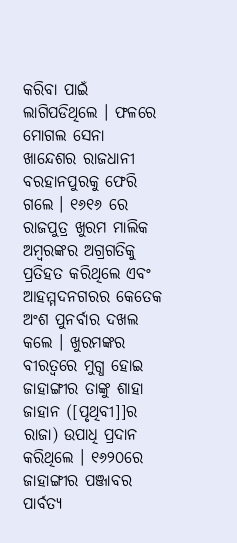କରିବା ପାଇଁ ଲାଗିପଡିଥିଲେ । ଫଳରେ ମୋଗଲ ସେନା ଖାନ୍ଦେଶର ରାଜଧାନୀ ବରହାନପୁରକୁ ଫେରି ଗଲେ । ୧୬୧୬ ରେ ରାଜପୁତ୍ର ଖୁରମ ମାଲିକ ଅମ୍ବରଙ୍କର ଅଗ୍ରଗତିକୁ ପ୍ରତିହତ କରିଥିଲେ ଏବଂ ଆହମ୍ମଦନଗରର କେତେକ ଅଂଶ ପୁନର୍ବାର ଦଖଲ କଲେ । ଖୁରମଙ୍କର ବୀରତ୍ଵରେ ମୁଗ୍ଧ ହୋଇ ଜାହାଙ୍ଗୀର ତାଙ୍କୁ ଶାହା ଜାହାନ ([ପୃଥିବୀ]]ର ରାଜା) ଉପାଧି ପ୍ରଦାନ କରିଥିଲେ । ୧୬୨୦ରେ ଜାହାଙ୍ଗୀର ପଞ୍ଜାବର ପାର୍ବତ୍ୟ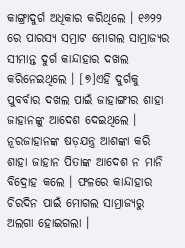କାଙ୍ଗ୍ରାଦୁର୍ଗ ଅଧିକାର କରିଥିଲେ । ୧୬୨୨ ରେ ପାରସ୍ୟ ସମ୍ରାଟ ମୋଗଲ ସାମ୍ରାଜ୍ୟର ସୀମାନ୍ତ ଦୁର୍ଗ କାନ୍ଦାହାର ଦଖଲ କରିନେଇଥିଲେ । [୭]ଏହି ଦୁର୍ଗକୁ ପୁବର୍ବାର ଦଖଲ ପାଇଁ ଜାହାଙ୍ଗୀର ଶାହା ଜାହାନଙ୍କୁ ଆଦେଶ ଦେଇଥିଲେ । ନୂରଜାହାନଙ୍କ ଷଡ଼ଯନ୍ତ୍ର ଆଶଙ୍କା କରି ଶାହା ଜାହାନ ପିତାଙ୍କ ଆଦେଶ ନ ମାନି ବିଦ୍ରୋହ କଲେ । ଫଳରେ କାନ୍ଦାହାର ଚିରଦିନ ପାଇଁ ମୋଗଲ ସାମ୍ରାଜ୍ୟରୁ ଅଲଗା ହୋଇଗଲା ।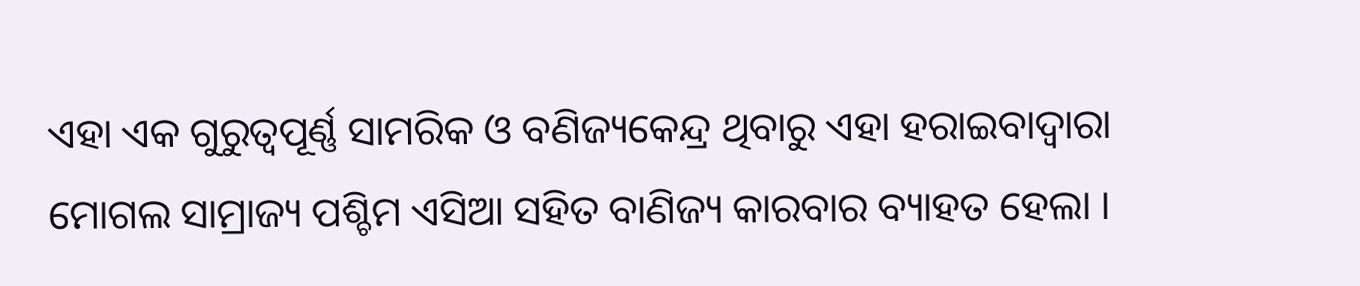ଏହା ଏକ ଗୁରୁତ୍ଵପୂର୍ଣ୍ଣ ସାମରିକ ଓ ବଣିଜ୍ୟକେନ୍ଦ୍ର ଥିବାରୁ ଏହା ହରାଇବାଦ୍ଵାରା ମୋଗଲ ସାମ୍ରାଜ୍ୟ ପଶ୍ଚିମ ଏସିଆ ସହିତ ବାଣିଜ୍ୟ କାରବାର ବ୍ୟାହତ ହେଲା ।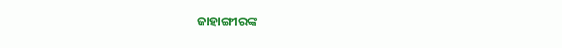ଜାହାଙ୍ଗୀରଙ୍କ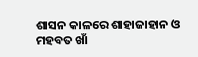ଶାସନ କାଳରେ ଶାହାଜାହାନ ଓ ମହବତ ଖାଁ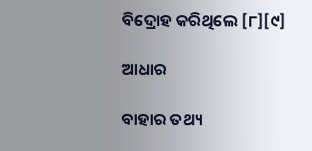ବିଦ୍ରୋହ କରିଥିଲେ [୮][୯]

ଆଧାର

ବାହାର ତଥ୍ୟ